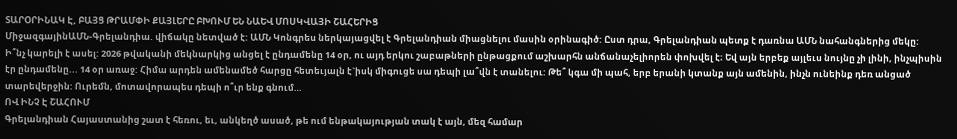ՏԱՐՕՐԻՆԱԿ Է, ԲԱՅՑ ԹՐԱՄՓԻ ՔԱՅԼԵՐԸ ԲԽՈՒՄ ԵՆ ՆԱԵՎ ՄՈՍԿՎԱՅԻ ՇԱՀԵՐԻՑ
ՄիջազգայինԱՄՆ-Գրելանդիա. վիճակը նետված է: ԱՄՆ Կոնգրես ներկայացվել է Գրելանդիան միացնելու մասին օրինագիծ: Ըստ դրա, Գրելանդիան պետք է դառնա ԱՄՆ նահանգներից մեկը:
Ի՞նչ կարելի է ասել: 2026 թվականի մեկնարկից անցել է ընդամենը 14 օր, ու այդ երկու շաբաթների ընթացքում աշխարհն անճանաչելիորեն փոխվել է։ Եվ այն երբեք այլեւս նույնը չի լինի, ինչպիսին էր ընդամենը... 14 օր առաջ: Հիմա արդեն ամենամեծ հարցը հետեւյալն է`իսկ միգուցե սա դեպի լա՞վն է տանելու: Թե՞ կգա մի պահ, երբ երանի կտանք այն ամենին, ինչն ունեինք դեռ անցած տարեվերջին: Ուրեմն, մոտավորապես դեպի ո՞ւր ենք գնում…
ՈՎ ԻՆՉ Է ՇԱՀՈՒՄ
Գրելանդիան Հայաստանից շատ է հեռու, եւ, անկեղծ ասած, թե ում ենթակայության տակ է այն, մեզ համար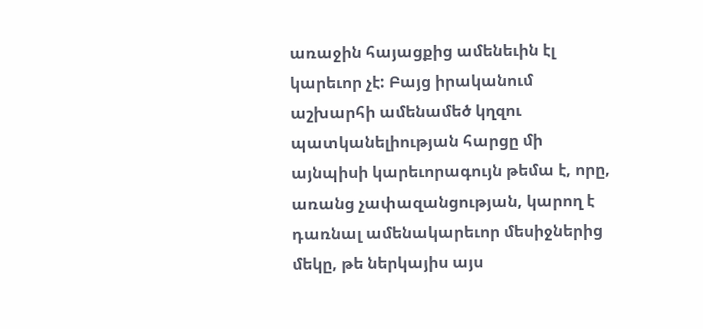առաջին հայացքից ամենեւին էլ կարեւոր չէ: Բայց իրականում աշխարհի ամենամեծ կղզու պատկանելիության հարցը մի այնպիսի կարեւորագույն թեմա է, որը, առանց չափազանցության, կարող է դառնալ ամենակարեւոր մեսիջներից մեկը, թե ներկայիս այս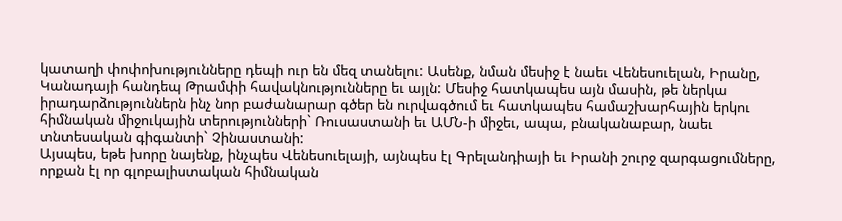կատաղի փոփոխությունները դեպի ուր են մեզ տանելու: Ասենք, նման մեսիջ է նաեւ Վենեսուելան, Իրանը, Կանադայի հանդեպ Թրամփի հավակնությունները եւ այլն: Մեսիջ հատկապես այն մասին, թե ներկա իրադարձություններն ինչ նոր բաժանարար գծեր են ուրվագծում եւ հատկապես համաշխարհային երկու հիմնական միջուկային տերությունների` Ռուսաստանի եւ ԱՄՆ-ի միջեւ, ապա, բնականաբար, նաեւ տնտեսական գիգանտի` Չինաստանի:
Այսպես, եթե խորը նայենք, ինչպես Վենեսուելայի, այնպես էլ Գրելանդիայի եւ Իրանի շուրջ զարգացումները, որքան էլ որ գլոբալիստական հիմնական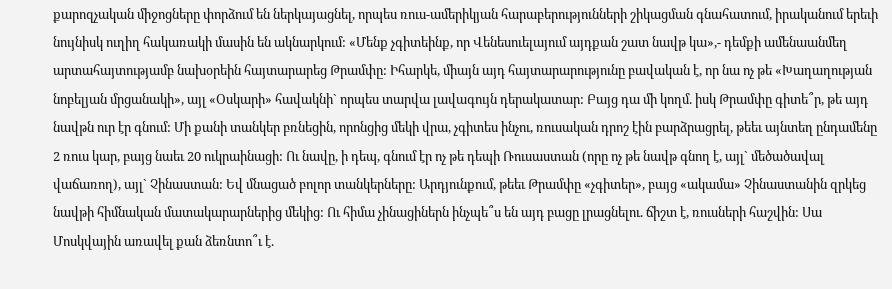քարոզչական միջոցները փորձում են ներկայացնել, որպես ռուս-ամերիկյան հարաբերությունների շիկացման գնահատում, իրականում երեւի նույնիսկ ուղիղ հակառակի մասին են ակնարկում: «Մենք չգիտեինք, որ Վենեսուելայում այդքան շատ նավթ կա»,- դեմքի ամենաանմեղ արտահայտությամբ նախօրեին հայտարարեց Թրամփը: Իհարկե, միայն այդ հայտարարությունը բավական է, որ նա ոչ թե «Խաղաղության նոբելյան մրցանակի», այլ «Օսկարի» հավակնի` որպես տարվա լավագույն դերակատար: Բայց դա մի կողմ. իսկ Թրամփը գիտե՞ր, թե այդ նավթն ուր էր գնում: Մի քանի տանկեր բռնեցին, որոնցից մեկի վրա, չգիտես ինչու, ռուսական դրոշ էին բարձրացրել, թեեւ այնտեղ ընդամենը 2 ռուս կար, բայց նաեւ 20 ուկրաինացի: Ու նավը, ի դեպ, գնում էր ոչ թե դեպի Ռուսաստան (որը ոչ թե նավթ գնող է, այլ` մեծածավալ վաճառող), այլ` Չինաստան: Եվ մնացած բոլոր տանկերները: Արդյունքում, թեեւ Թրամփը «չգիտեր», բայց «ակամա» Չինաստանին զրկեց նավթի հիմնական մատակարարներից մեկից: Ու հիմա չինացիներն ինչպե՞ս են այդ բացը լրացնելու. ճիշտ է, ռուսների հաշվին: Սա Մոսկվային առավել քան ձեռնտո՞ւ է.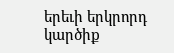երեւի երկրորդ կարծիք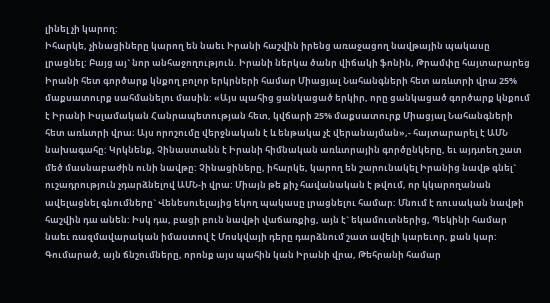լինել չի կարող:
Իհարկե, չինացիները կարող են նաեւ Իրանի հաշվին իրենց առաջացող նավթային պակասը լրացնել: Բայց այ` նոր անհաջողություն. Իրանի ներկա ծանր վիճակի ֆոնին, Թրամփը հայտարարեց Իրանի հետ գործարք կնքող բոլոր երկրների համար Միացյալ Նահանգների հետ առևտրի վրա 25% մաքսատուրք սահմանելու մասին: «Այս պահից ցանկացած երկիր, որը ցանկացած գործարք կնքում է Իրանի Իսլամական Հանրապետության հետ, կվճարի 25% մաքսատուրք Միացյալ Նահանգների հետ առևտրի վրա։ Այս որոշումը վերջնական է և ենթակա չէ վերանայման»,- հայտարարել է ԱՄՆ նախագահը: Կրկնենք, Չինաստանն է Իրանի հիմնական առևտրային գործընկերը, եւ այդտեղ շատ մեծ մասնաբաժին ունի նավթը: Չինացիները, իհարկե, կարող են շարունակել Իրանից նավթ գնել` ուշադրություն չդարձնելով ԱՄՆ-ի վրա: Միայն թե քիչ հավանական է թվում, որ կկարողանան ավելացնել գնումները` Վենեսուելայից եկող պակասը լրացնելու համար: Մնում է ռուսական նավթի հաշվին դա անեն: Իսկ դա, բացի բուն նավթի վաճառքից, այն է` եկամուտներից, Պեկինի համար նաեւ ռազմավարական իմաստով է Մոսկվայի դերը դարձնում շատ ավելի կարեւոր, քան կար: Գումարած, այն ճնշումները, որոնք այս պահին կան Իրանի վրա, Թեհրանի համար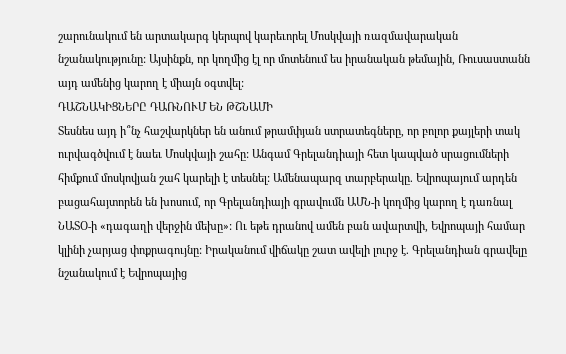շարունակում են արտակարգ կերպով կարեւորել Մոսկվայի ռազմավարական նշանակությունը: Այսինքն, որ կողմից էլ որ մոտենում ես իրանական թեմային, Ռուսաստանն այդ ամենից կարող է միայն օգտվել:
ԴԱՇՆԱԿԻՑՆԵՐԸ ԴԱՌՆՈՒՄ ԵՆ ԹՇՆԱՄԻ
Տեսնես այդ ի՞նչ հաշվարկներ են անում թրամփյան ստրատեգները, որ բոլոր քայլերի տակ ուրվագծվում է նաեւ Մոսկվայի շահը: Անգամ Գրելանդիայի հետ կապված սրացումների հիմքում մոսկովյան շահ կարելի է տեսնել: Ամենապարզ տարբերակը. Եվրոպայում արդեն բացահայտորեն են խոսում, որ Գրելանդիայի գրավումն ԱՄՆ-ի կողմից կարող է դառնալ ՆԱՏՕ-ի «դագաղի վերջին մեխը»: Ու եթե դրանով ամեն բան ավարտվի, Եվրոպայի համար կլինի չարյաց փոքրագույնը: Իրականում վիճակը շատ ավելի լուրջ է. Գրելանդիան գրավելը նշանակում է Եվրոպայից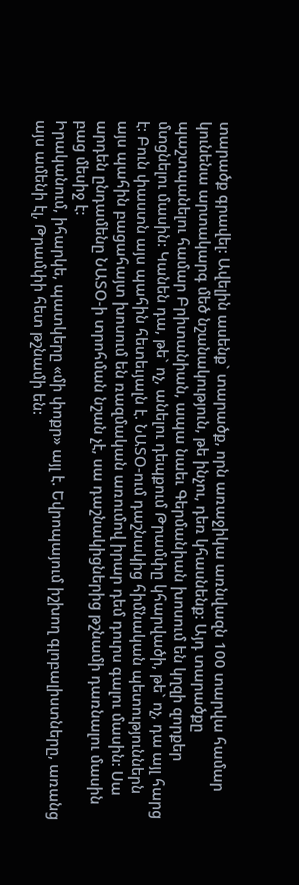տարածք գրավել: Ավելին ասենք` տարածք, որն առաջիկա առնվազն 100 տարվա համար կունենա արտակարգ մեծ նշանակություն, թե ինչու, դեռ կհասնենք: Այդ տարածքը պաշտպանելու համար Բրիտանիան, ապա նաեւ Գերմանիան խոսում են կղզի զորքեր մտցնելու մասին: Կանեն դա, թե` ոչ, անելու դեպքում Թրամփը կհարվածի, թե` ոչ, դա այլ հարց է: Բուն փաստն այս պահին հետեւյալն է. ՆԱՏՕ-ում դաշնակից հիմնական պետություններն այս պահին բացահայտ խոսում են ռազմական առումով իրար դեմ դուրս գալու մասին: Սա արդեն ընդամենը ՆԱՏՕ-ի տրոհման նշան չէ, սա դաշնակիցներից թշնամի դառնալու մասին բաց մեսիջ է:
Իրականում, իհարկե, պատկերը «մի փոքր» այլ է. Եվրոպայում իշխող գլոբալիստները, առանց այս ամենի էլ, Թրամփի հետ թշնամի են: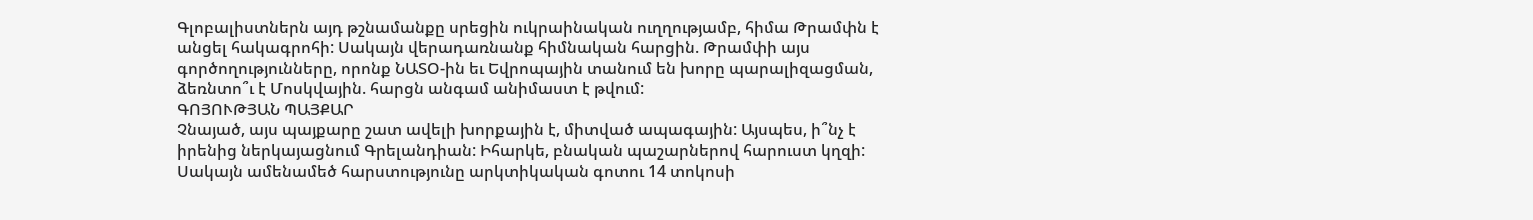Գլոբալիստներն այդ թշնամանքը սրեցին ուկրաինական ուղղությամբ, հիմա Թրամփն է անցել հակագրոհի: Սակայն վերադառնանք հիմնական հարցին. Թրամփի այս գործողությունները, որոնք ՆԱՏՕ-ին եւ Եվրոպային տանում են խորը պարալիզացման, ձեռնտո՞ւ է Մոսկվային. հարցն անգամ անիմաստ է թվում:
ԳՈՅՈՒԹՅԱՆ ՊԱՅՔԱՐ
Չնայած, այս պայքարը շատ ավելի խորքային է, միտված ապագային: Այսպես, ի՞նչ է իրենից ներկայացնում Գրելանդիան: Իհարկե, բնական պաշարներով հարուստ կղզի: Սակայն ամենամեծ հարստությունը արկտիկական գոտու 14 տոկոսի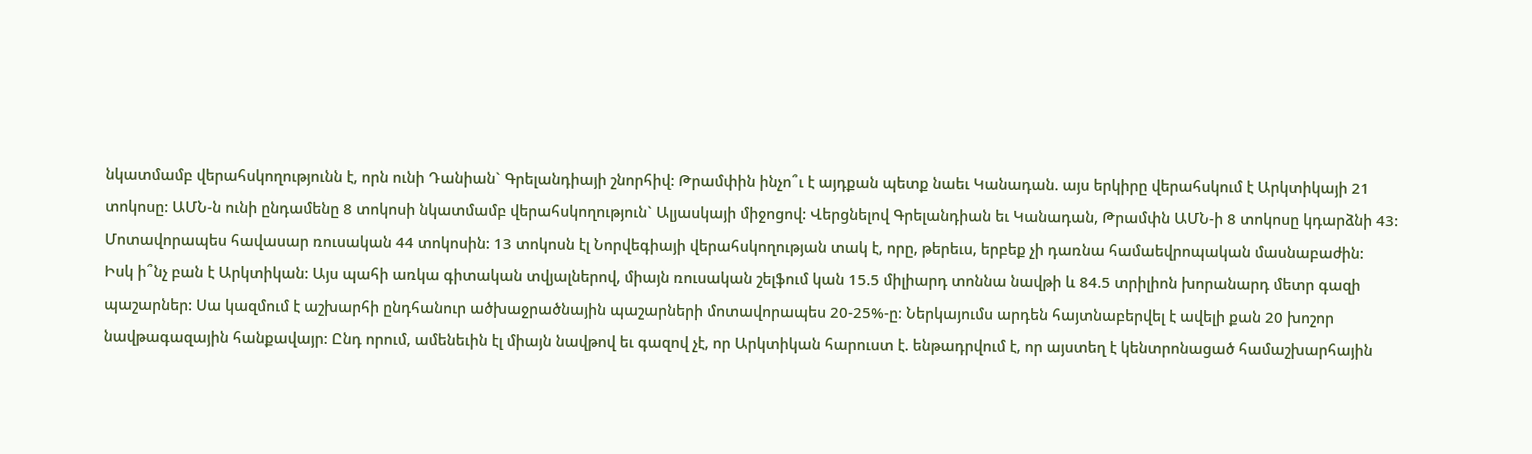նկատմամբ վերահսկողությունն է, որն ունի Դանիան` Գրելանդիայի շնորհիվ: Թրամփին ինչո՞ւ է այդքան պետք նաեւ Կանադան. այս երկիրը վերահսկում է Արկտիկայի 21 տոկոսը: ԱՄՆ-ն ունի ընդամենը 8 տոկոսի նկատմամբ վերահսկողություն` Ալյասկայի միջոցով: Վերցնելով Գրելանդիան եւ Կանադան, Թրամփն ԱՄՆ-ի 8 տոկոսը կդարձնի 43: Մոտավորապես հավասար ռուսական 44 տոկոսին: 13 տոկոսն էլ Նորվեգիայի վերահսկողության տակ է, որը, թերեւս, երբեք չի դառնա համաեվրոպական մասնաբաժին:
Իսկ ի՞նչ բան է Արկտիկան: Այս պահի առկա գիտական տվյալներով, միայն ռուսական շելֆում կան 15.5 միլիարդ տոննա նավթի և 84.5 տրիլիոն խորանարդ մետր գազի պաշարներ: Սա կազմում է աշխարհի ընդհանուր ածխաջրածնային պաշարների մոտավորապես 20-25%-ը։ Ներկայումս արդեն հայտնաբերվել է ավելի քան 20 խոշոր նավթագազային հանքավայր: Ընդ որում, ամենեւին էլ միայն նավթով եւ գազով չէ, որ Արկտիկան հարուստ է. ենթադրվում է, որ այստեղ է կենտրոնացած համաշխարհային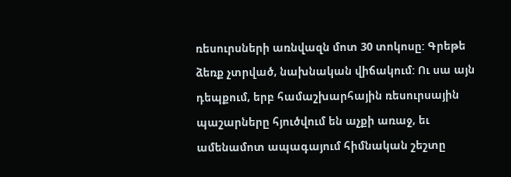ռեսուրսների առնվազն մոտ 30 տոկոսը: Գրեթե ձեռք չտրված, նախնական վիճակում: Ու սա այն դեպքում, երբ համաշխարհային ռեսուրսային պաշարները հյուծվում են աչքի առաջ, եւ ամենամոտ ապագայում հիմնական շեշտը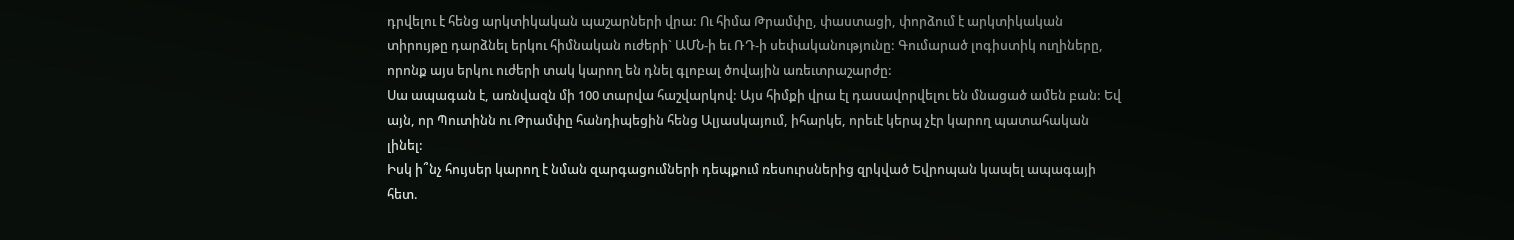դրվելու է հենց արկտիկական պաշարների վրա: Ու հիմա Թրամփը, փաստացի, փորձում է արկտիկական տիրույթը դարձնել երկու հիմնական ուժերի` ԱՄՆ-ի եւ ՌԴ-ի սեփականությունը: Գումարած լոգիստիկ ուղիները, որոնք այս երկու ուժերի տակ կարող են դնել գլոբալ ծովային առեւտրաշարժը:
Սա ապագան է, առնվազն մի 100 տարվա հաշվարկով: Այս հիմքի վրա էլ դասավորվելու են մնացած ամեն բան: Եվ այն, որ Պուտինն ու Թրամփը հանդիպեցին հենց Ալյասկայում, իհարկե, որեւէ կերպ չէր կարող պատահական լինել:
Իսկ ի՞նչ հույսեր կարող է նման զարգացումների դեպքում ռեսուրսներից զրկված Եվրոպան կապել ապագայի հետ.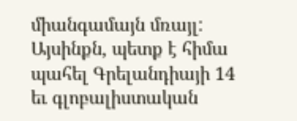միանգամայն մռայլ: Այսինքն, պետք է հիմա պահել Գրելանդիայի 14 եւ գլոբալիստական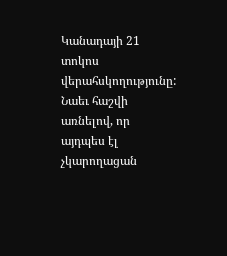Կանադայի 21 տոկոս վերահսկողությունը: Նաեւ հաշվի առնելով, որ այդպես էլ չկարողացան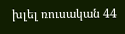խլել ռուսական 44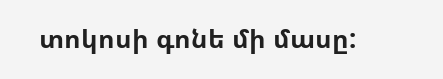տոկոսի գոնե մի մասը: